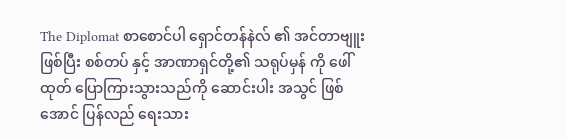The Diplomat စာစောင်ပါ ရှောင်တန်နဲလ် ၏ အင်တာဗျူး ဖြစ်ပြီး စစ်တပ် နှင့် အာဏာရှင်တို့၏ သရုပ်မှန် ကို ဖေါ်ထုတ် ပြောကြားသွားသည်ကို ဆောင်းပါး အသွင် ဖြစ်အောင် ပြန်လည် ရေးသား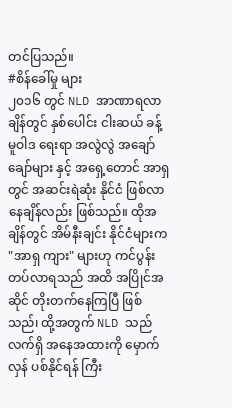တင်ပြသည်။
#စိန်ခေါ်မှု များ
၂၀၁၆ တွင် NLD အာဏာရလာချိန်တွင် နှစ်ပေါင်း ငါးဆယ် ခန့် မူဝါဒ ရေးရာ အလွဲလွဲ အချော်ချော်များ နှင့် အရှေ့တောင် အာရှ တွင် အဆင်းရဲဆုံး နိုင်ငံ ဖြစ်လာနေချိန်လည်း ဖြစ်သည်။ ထိုအချိန်တွင် အိမ်နီးချင်း နိုင်ငံများက "အာရှ ကျား" များဟု ကင်ပွန်း တပ်လာရသည် အထိ အပြိုင်အဆိုင် တိုးတက်နေကြပြီ ဖြစ်သည်၊ ထို့အတွက် NLD သည် လက်ရှိ အနေအထားကို မှောက်လှန် ပစ်နိုင်ရန် ကြီး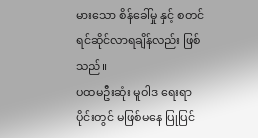မားသော စိန်ခေါ်မှု နှင့် စတင် ရင်ဆိုင်လာရချိန်လည်း ဖြစ်သည်။
ပထမဦးဆုံး မူဝါဒ ရေးရာ ပိုင်းတွင် မဖြစ်မနေ ပြုပြင်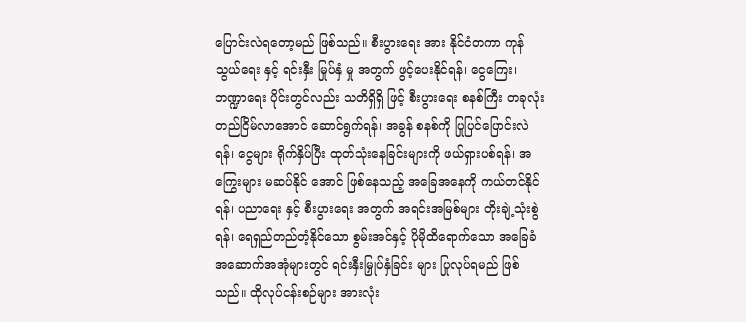ပြောင်းလဲရတော့မည် ဖြစ်သည်။ စီးပွားရေး အား နိုင်ငံတကာ ကုန်သွယ်ရေး နှင့် ရင်းနှီး မြုပ်နှံ မှု အတွက် ဖွင့်ပေးနိုင်ရန်၊ ငွေကြေး၊ ဘဏ္ဍာရေး ပိုင်းတွင်လည်း သတိရှိရှိ ဖြင့် စီးပွားရေး စနစ်ကြီး တခုလုံး တည်ငြိမ်လာအောင် ဆောင်ရွက်ရန်၊ အခွန် စနစ်ကို ပြုပြင်ပြောင်းလဲရန်၊ ငွေများ ရိုက်နှိပ်ပြီး ထုတ်သုံးနေခြင်းများကို ဖယ်ရှားပစ်ရန်၊ အကြွေးများ မဆပ်နိုင် အောင် ဖြစ်နေသည့် အခြေအနေကို ကယ်တင်နိုင်ရန်၊ ပညာရေး နှင့် စီးပွားရေး အတွက် အရင်းအမြစ်များ တိုးချဲ့သုံးစွဲရန်၊ ရေရှည်တည်တံ့နိုင်သော စွမ်းအင်နှင့် ပိုမိုထိရောက်သော အခြေခံအဆောက်အအုံများတွင် ရင်းနှီးမြှုပ်နှံခြင်း များ ပြုလုပ်ရမည် ဖြစ်သည်။ ထိုလုပ်ငန်းစဉ်များ အားလုံး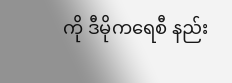ကို ဒီမိုကရေစီ နည်း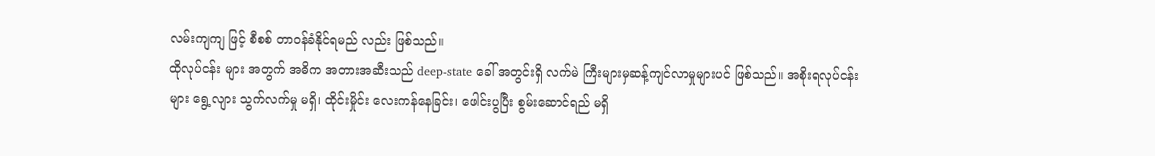လမ်းကျကျ ဖြင့် စီစစ် တာဝန်ခံနိုင်ရမည် လည်း ဖြစ်သည်။
ထိုလုပ်ငန်း များ အတွက် အဓိက အတားအဆီးသည် deep-state ခေါ် အတွင်းရှိ လက်မဲ ကြီးများမှဆန့်ကျင်လာမှုများပင် ဖြစ်သည်။ အစိုးရလုပ်ငန်းများ ရွေ့လျား သွက်လက်မှု မရှိ၊ ထိုင်းမှိုင်း လေးကန်နေခြင်း၊ ဖေါင်းပွပြီး စွမ်းဆောင်ရည် မရှိ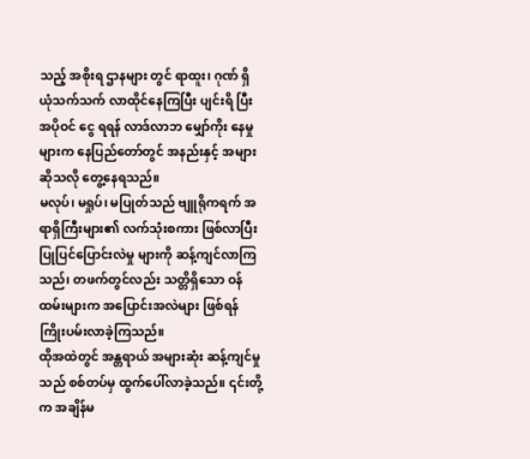သည့် အစိုးရ ဌာနများ တွင် ရာထူး၊ ဂုဏ် ရှိယုံသက်သက် လာထိုင်နေကြပြီး ပျင်းရိ ပြီး အပိုဝင် ငွေ ရရန် လာဒ်လာဘ မျှော်ကိုး နေမှု များက နေပြည်တော်တွင် အနည်းနှင့် အများ ဆိုသလို တွေ့နေရသည်။
မလုပ်၊ မရှုပ်၊ မပြုတ်သည် ဗျူရိုကရက် အရာရှိကြီးများ၏ လက်သုံးစကား ဖြစ်လာပြီး ပြုပြင်ပြောင်းလဲမှု များကို ဆန့်ကျင်လာကြသည်၊ တဖက်တွင်လည်း သတ္တိရှိသော ဝန်ထမ်းများက အပြောင်းအလဲများ ဖြစ်ရန် ကြိုးပမ်းလာခဲ့ကြသည်။
ထိုအထဲတွင် အန္တရာယ် အများဆုံး ဆန့်ကျင်မှုသည် စစ်တပ်မှ ထွက်ပေါ်လာခဲ့သည်။ ၎င်းတို့ က အချိန်မ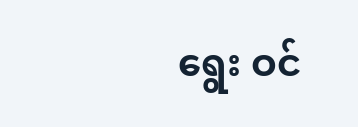ရွေး ဝင်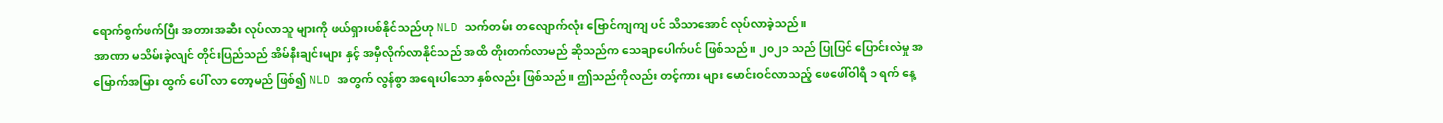ရောက်စွက်ဖက်ပြီး အတားအဆီး လုပ်လာသူ များကို ဖယ်ရှားပစ်နိုင်သည်ဟု NLD သက်တမ်း တလျောက်လုံး ဗြောင်ကျကျ ပင် သိသာအောင် လုပ်လာခဲ့သည်။
အာဏာ မသိမ်းခဲ့လျင် တိုင်းပြည်သည် အိမ်နီးချင်းများ နှင့် အမှီလိုက်လာနိုင်သည် အထိ တိုးတက်လာမည် ဆိုသည်က သေချာပေါက်ပင် ဖြစ်သည်။ ၂၀၂၁ သည် ပြုပြင် ပြောင်းလဲမှု အမြောက်အမြား ထွက် ပေါ် လာ တော့မည် ဖြစ်၍ NLD အတွက် လွန်စွာ အရေးပါသော နှစ်လည်း ဖြစ်သည်။ ဤသည်ကိုလည်း တင့်ကား များ မောင်းဝင်လာသည့် ဖေဖေါ်ဝါရီ ၁ ရက် နေ့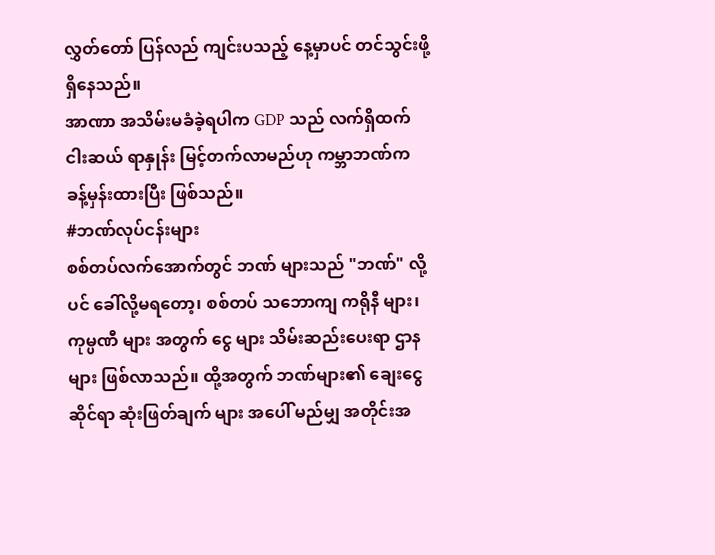လွှတ်တော် ပြန်လည် ကျင်းပသည့် နေ့မှာပင် တင်သွင်းဖို့ ရှိနေသည်။
အာဏာ အသိမ်းမခံခဲ့ရပါက GDP သည် လက်ရှိထက် ငါးဆယ် ရာနှုန်း မြင့်တက်လာမည်ဟု ကမ္ဘာဘဏ်က ခန့်မှန်းထားပြီး ဖြစ်သည်။
#ဘဏ်လုပ်ငန်းများ
စစ်တပ်လက်အောက်တွင် ဘဏ် များသည် "ဘဏ်" လို့ပင် ခေါ်လို့မရတော့၊ စစ်တပ် သဘောကျ ကရိုနီ များ၊ ကုမ္ပဏီ များ အတွက် ငွေ များ သိမ်းဆည်းပေးရာ ဌာနများ ဖြစ်လာသည်။ ထို့အတွက် ဘဏ်များ၏ ချေးငွေ ဆိုင်ရာ ဆုံးဖြတ်ချက် များ အပေါ် မည်မျှ အတိုင်းအ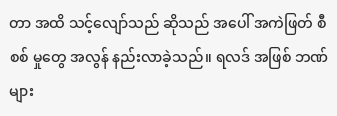တာ အထိ သင့်လျော်သည် ဆိုသည် အပေါ် အကဲဖြတ် စီစစ် မှုတွေ အလွန် နည်းလာခဲ့သည်။ ရလဒ် အဖြစ် ဘဏ်များ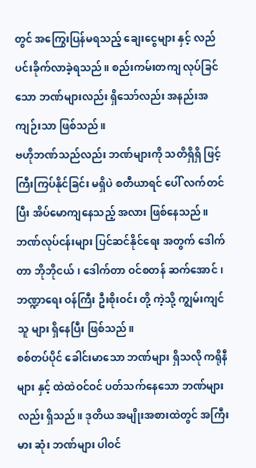တွင် အကြွေးပြန်မရသည့် ချေးငွေများ နှင့် လည်ပင်းခိုက်လာခဲ့ရသည်။ စည်းကမ်းတကျ လုပ်ခြင်သော ဘဏ်များလည်း ရှိသော်လည်း အနည်းအကျဉ်းသာ ဖြစ်သည်။
ဗဟိုဘဏ်သည်လည်း ဘဏ်များကို သတိရှိရှိ ဖြင့် ကြီးကြပ်နိုင်ခြင်း မရှိပဲ စတီယာရင် ပေါ် လက်တင်ပြီး အိပ်မောကျနေသည့် အလား ဖြစ်နေသည်။ ဘဏ်လုပ်ငန်းများ ပြင်ဆင်နိုင်ရေး အတွက် ဒေါက်တာ ဘိုဘိုငယ်၊ ဒေါက်တာ ဝင်စတန် ဆက်အောင်၊ ဘဏ္ဍာရေး ဝန်ကြီး ဦးစိုးဝင်း တို့ ကဲ့သို့ ကျွမ်းကျင်သူ များ ရှိနေပြီး ဖြစ်သည်။
စစ်တပ်ပိုင် ခေါင်းမာသော ဘဏ်များ ရှိသလို ကရိုနီများ နှင့် ထဲထဲဝင်ဝင် ပတ်သက်နေသော ဘဏ်များလည်း ရှိသည်။ ဒုတိယ အမျိုးအစားထဲတွင် အကြီးမား ဆုံး ဘဏ်များ ပါဝင်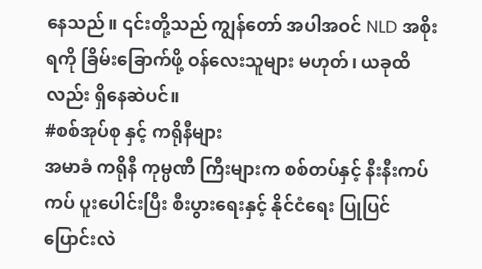နေသည်။ ၎င်းတို့သည် ကျွန်တော် အပါအဝင် NLD အစိုးရကို ခြိမ်းခြောက်ဖို့ ဝန်လေးသူများ မဟုတ်၊ ယခုထိလည်း ရှိနေဆဲပင်။
#စစ်အုပ်စု နှင့် ကရိုနီများ
အမာခံ ကရိုနီ ကုမ္ပဏီ ကြီးများက စစ်တပ်နှင့် နီးနီးကပ်ကပ် ပူးပေါင်းပြီး စီးပွားရေးနှင့် နိုင်ငံရေး ပြုပြင် ပြောင်းလဲ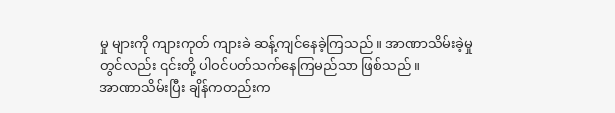မှု များကို ကျားကုတ် ကျားခဲ ဆန့်ကျင်နေခဲ့ကြသည်။ အာဏာသိမ်းခဲ့မှု တွင်လည်း ၎င်းတို့ ပါဝင်ပတ်သက်နေကြမည်သာ ဖြစ်သည်။
အာဏာသိမ်းပြီး ချိန်ကတည်းက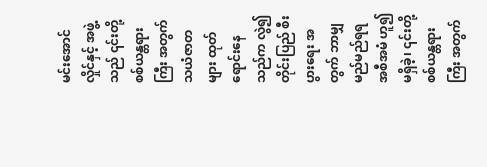မင်းအောင်လှိုင်နှင့် အဖွဲ့သည် ၎င်းတို့ စစ်ယန္တရားကြီး အတွက် သယံဇာတ များ ထုတ်ရောင်းနေသည်က လွဲ၍ တိုင်းပြည် စီးပွားရေး အတွက် ဘာမျှ မည်မည်ရရ အစီအမံ ဟူ၍ မရှိခဲ့၊ ၎င်းတို့ စစ်ယန္တရားကြီး အတွက်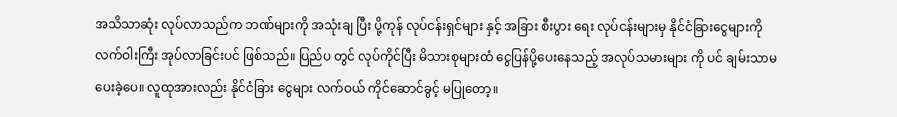အသိသာဆုံး လုပ်လာသည်က ဘဏ်များကို အသုံးချ ပြီး ပို့ကုန် လုပ်ငန်းရှင်များ နှင့် အခြား စီးပွား ရေး လုပ်ငန်းများမှ နိုင်ငံခြားငွေများကို လက်ဝါးကြီး အုပ်လာခြင်းပင် ဖြစ်သည်။ ပြည်ပ တွင် လုပ်ကိုင်ပြီး မိသားစုများထံ ငွေပြန်ပို့ပေးနေသည့် အလုပ်သမားများ ကို ပင် ချမ်းသာမပေးခဲ့ပေ။ လူထုအားလည်း နိုင်ငံခြား ငွေများ လက်ဝယ် ကိုင်ဆောင်ခွင့် မပြုတော့။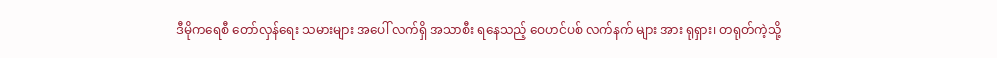ဒီမိုကရေစီ တော်လှန်ရေး သမားများ အပေါ် လက်ရှိ အသာစီး ရနေသည့် ဝေဟင်ပစ် လက်နက် များ အား ရုရှား၊ တရုတ်ကဲ့သို့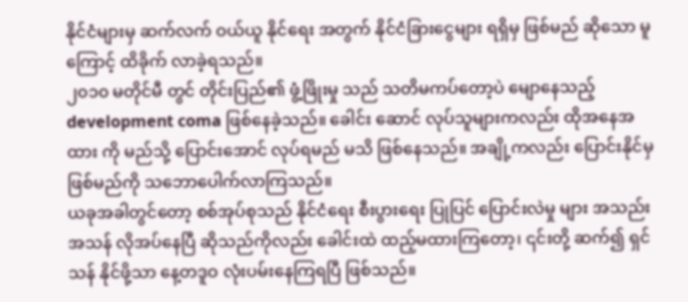နိုင်ငံများမှ ဆက်လက် ဝယ်ယူ နိုင်ရေး အတွက် နိုင်ငံခြားငွေများ ရရှိမှ ဖြစ်မည် ဆိုသော မူကြောင့် ထိခိုက် လာခဲ့ရသည်။
၂၀၁၀ မတိုင်မီ တွင် တိုင်းပြည်၏ ဖွံ့ဖြိုးမှု သည် သတိမကပ်တော့ပဲ မျောနေသည့် development coma ဖြစ်နေခဲ့သည်။ ခေါင်း ဆောင် လုပ်သူများကလည်း ထိုအနေအထား ကို မည်သို့ ပြောင်းအောင် လုပ်ရမည် မသိ ဖြစ်နေသည်။ အချို့ကလည်း ပြောင်းနိုင်မှ ဖြစ်မည်ကို သဘောပေါက်လာကြသည်။
ယခုအခါတွင်တော့ စစ်အုပ်စုသည် နိုင်ငံရေး စီးပွားရေး ပြုပြင် ပြောင်းလဲမှု များ အသည်းအသန် လိုအပ်နေပြီ ဆိုသည်ကိုလည်း ခေါင်းထဲ ထည့်မထားကြတော့၊ ၎င်းတို့ ဆက်၍ ရှင်သန် နိုင်ဖို့သာ နေ့တဒူဝ လုံးပမ်းနေကြရပြီ ဖြစ်သည်။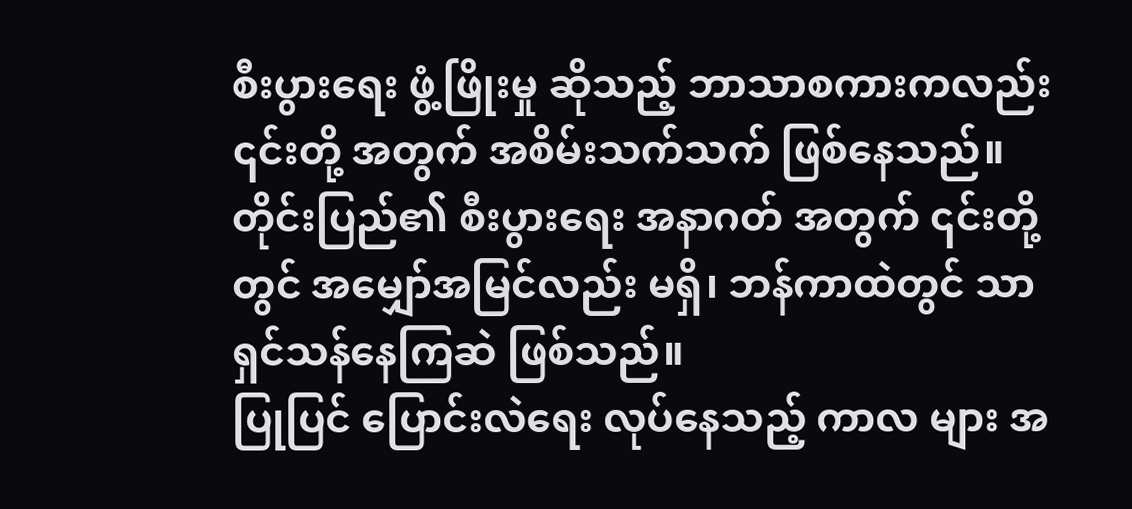စီးပွားရေး ဖွံ့ဖြိုးမှု ဆိုသည့် ဘာသာစကားကလည်း ၎င်းတို့ အတွက် အစိမ်းသက်သက် ဖြစ်နေသည်။ တိုင်းပြည်၏ စီးပွားရေး အနာဂတ် အတွက် ၎င်းတို့တွင် အမျှော်အမြင်လည်း မရှိ၊ ဘန်ကာထဲတွင် သာ ရှင်သန်နေကြဆဲ ဖြစ်သည်။
ပြုပြင် ပြောင်းလဲရေး လုပ်နေသည့် ကာလ များ အ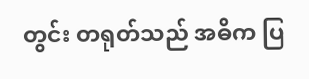တွင်း တရုတ်သည် အဓိက ပြ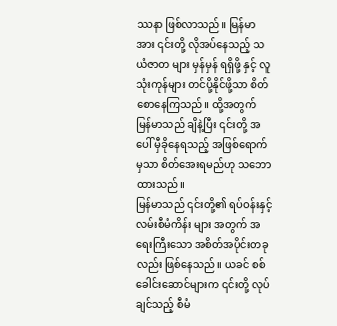ဿနာ ဖြစ်လာသည်။ မြန်မာ အား ၎င်းတို့ လိုအပ်နေသည့် သယံဇာတ များ မှန်မှန် ရရှိဖို့ နှင့် လူသုံးကုန်များ တင်ပို့နိုင်ဖို့သာ စိတ်စောနေကြသည်။ ထို့အတွက် မြန်မာသည် ချိနဲ့ပြီး ၎င်းတို့ အပေါ် မှီခိုနေရသည့် အဖြစ်ရောက်မှသာ စိတ်အေးရမည်ဟု သဘောထားသည်။
မြန်မာသည် ၎င်းတို့၏ ရပ်ဝန်းနှင့် လမ်းစီမံကိန်း များ အတွက် အရေးကြီးသော အစိတ်အပိုင်းတခုလည်း ဖြစ်နေသည်။ ယခင် စစ်ခေါင်းဆောင်များက ၎င်းတို့ လုပ်ချင်သည့် စီမံ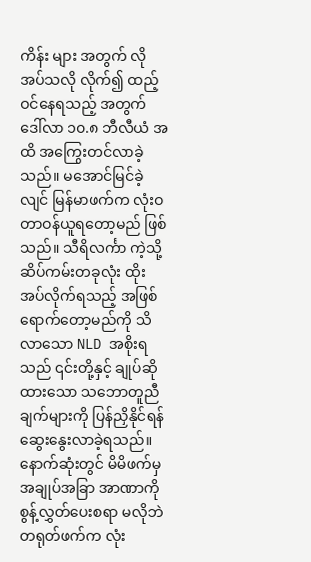ကိန်း များ အတွက် လိုအပ်သလို လိုက်၍ ထည့်ဝင်နေရသည့် အတွက် ဒေါ်လာ ၁၀.၈ ဘီလီယံ အထိ အကြွေးတင်လာခဲ့သည်။ မအောင်မြင်ခဲ့လျင် မြန်မာဖက်က လုံးဝ တာဝန်ယူရတော့မည် ဖြစ်သည်။ သီရိလင်္ကာ ကဲ့သို့ ဆိပ်ကမ်းတခုလုံး ထိုးအပ်လိုက်ရသည့် အဖြစ် ရောက်တော့မည်ကို သိလာသော NLD အစိုးရသည် ၎င်းတို့နှင့် ချုပ်ဆိုထားသော သဘောတူညီချက်များကို ပြန်ညှိနိုင်ရန် ဆွေးနွေးလာခဲ့ရသည်။ နောက်ဆုံးတွင် မိမိဖက်မှ အချုပ်အခြာ အာဏာကို စွန့်လွှတ်ပေးစရာ မလိုဘဲ တရုတ်ဖက်က လုံး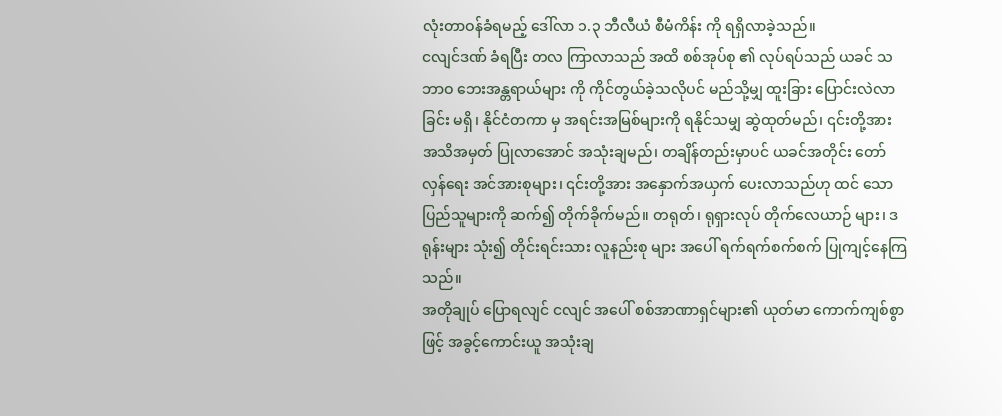လုံးတာဝန်ခံရမည့် ဒေါ်လာ ၁.၃ ဘီလီယံ စီမံကိန်း ကို ရရှိလာခဲ့သည်။
ငလျင်ဒဏ် ခံရပြီး တလ ကြာလာသည် အထိ စစ်အုပ်စု ၏ လုပ်ရပ်သည် ယခင် သဘာဝ ဘေးအန္တရာယ်များ ကို ကိုင်တွယ်ခဲ့သလိုပင် မည်သို့မျှ ထူးခြား ပြောင်းလဲလာခြင်း မရှိ၊ နိုင်ငံတကာ မှ အရင်းအမြစ်များကို ရနိုင်သမျှ ဆွဲထုတ်မည်၊ ၎င်းတို့အား အသိအမှတ် ပြုလာအောင် အသုံးချမည်၊ တချိန်တည်းမှာပင် ယခင်အတိုင်း တော်လှန်ရေး အင်အားစုများ၊ ၎င်းတို့အား အနှောက်အယှက် ပေးလာသည်ဟု ထင် သော ပြည်သူများကို ဆက်၍ တိုက်ခိုက်မည်။ တရုတ်၊ ရုရှားလုပ် တိုက်လေယာဉ် များ၊ ဒရုန်းများ သုံး၍ တိုင်းရင်းသား လူနည်းစု များ အပေါ် ရက်ရက်စက်စက် ပြုကျင့်နေကြသည်။
အတိုချုပ် ပြောရလျင် ငလျင် အပေါ် စစ်အာဏာရှင်များ၏ ယုတ်မာ ကောက်ကျစ်စွာ ဖြင့် အခွင့်ကောင်းယူ အသုံးချ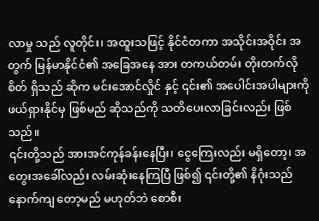လာမှု သည် လူတိုင်း၊ အထူးသဖြင့် နိုင်ငံတကာ အသိုင်းအဝိုင်း အတွက် မြန်မာနိုင်ငံ၏ အခြေအနေ အား တကယ်တမ်း တိုးတက်လိုစိတ် ရှိသည် ဆိုက မင်းအောင်လှိုင် နှင့် ၎င်း၏ အပေါင်းအပါများကို ဖယ်ရှားနိုင်မှ ဖြစ်မည် ဆိုသည်ကို သတိပေးလာခြင်းလည်း ဖြစ်သည်။
၎င်းတို့သည် အားအင်ကုန်ခန်းနေပြီး၊ ငွေကြေးလည်း မရှိတော့၊ အတွေးအခေါ်လည်း လမ်းဆုံးနေကြပြီ ဖြစ်၍ ၎င်းတို့၏ နိဂုံးသည် နောက်ကျ တော့မည် မဟုတ်ဘဲ စောစီး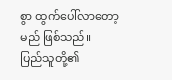စွာ ထွက်ပေါ်လာတော့မည် ဖြစ်သည်။
ပြည်သူတို့၏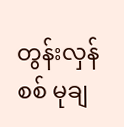တွန်းလှန်စစ် မုချ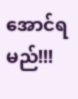အောင်ရမည်!!!